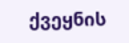ქვეყნის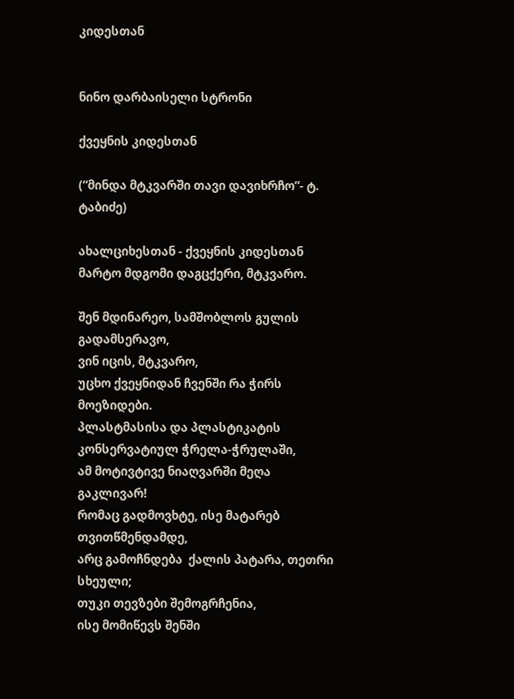კიდესთან


ნინო დარბაისელი სტრონი

ქვეყნის კიდესთან

(“მინდა მტკვარში თავი დავიხრჩო”- ტ. ტაბიძე)

ახალციხესთან - ქვეყნის კიდესთან მარტო მდგომი დაგცქერი, მტკვარო.

შენ მდინარეო, სამშობლოს გულის გადამსერავო,
ვინ იცის, მტკვარო,
უცხო ქვეყნიდან ჩვენში რა ჭირს მოეზიდები.
პლასტმასისა და პლასტიკატის  კონსერვატიულ ჭრელა-ჭრულაში,
ამ მოტივტივე ნიაღვარში მეღა გაკლივარ!
რომაც გადმოვხტე, ისე მატარებ თვითწმენდამდე,
არც გამოჩნდება  ქალის პატარა, თეთრი სხეული;
თუკი თევზები შემოგრჩენია,
ისე მომიწევს შენში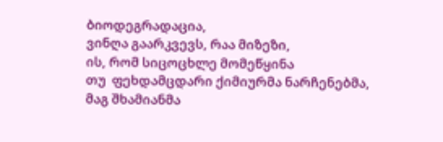ბიოდეგრადაცია,
ვინღა გაარკვევს, რაა მიზეზი,
ის, რომ სიცოცხლე მომეწყინა
თუ  ფეხდამცდარი ქიმიურმა ნარჩენებმა,
მაგ შხამიანმა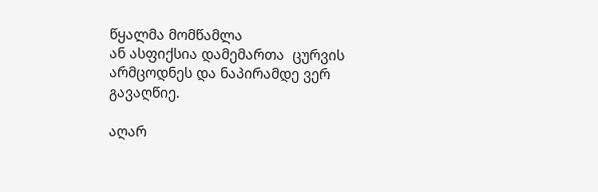წყალმა მომწამლა
ან ასფიქსია დამემართა  ცურვის არმცოდნეს და ნაპირამდე ვერ გავაღწიე.

აღარ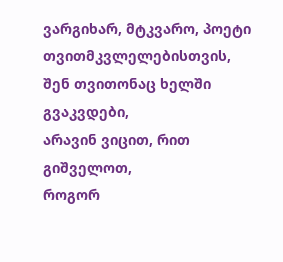ვარგიხარ, მტკვარო, პოეტი თვითმკვლელებისთვის,
შენ თვითონაც ხელში გვაკვდები,
არავინ ვიცით, რით გიშველოთ,
როგორ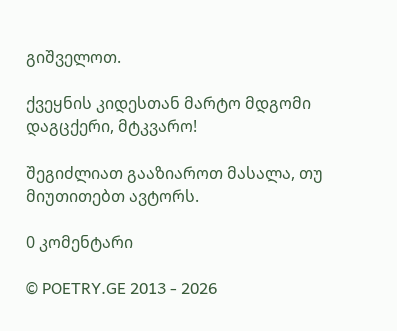გიშველოთ.

ქვეყნის კიდესთან მარტო მდგომი დაგცქერი, მტკვარო!

შეგიძლიათ გააზიაროთ მასალა, თუ მიუთითებთ ავტორს.

0 კომენტარი

© POETRY.GE 2013 - 2026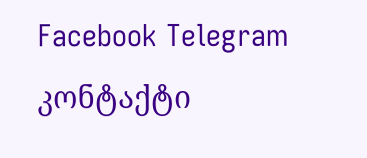Facebook Telegram კონტაქტი